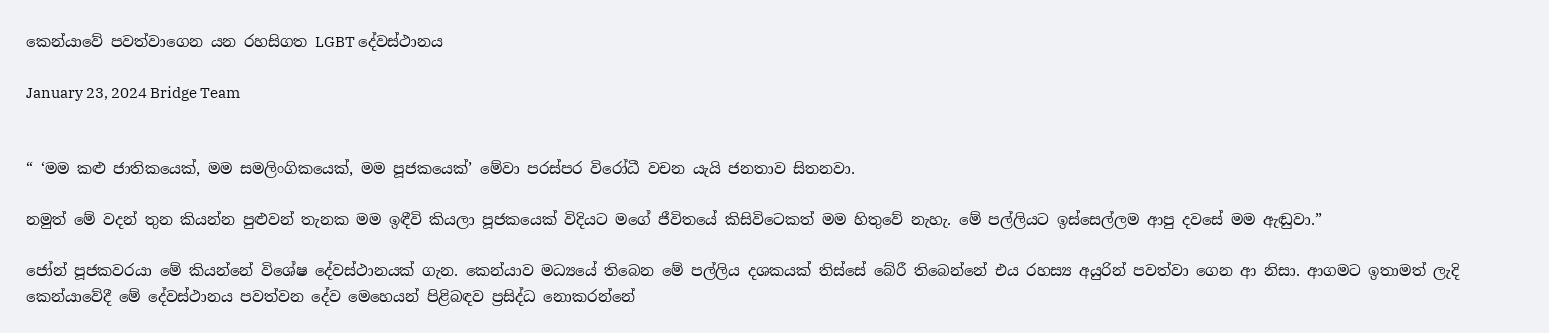කෙන්යාවේ පවත්වාගෙන යන රහසිගත LGBT දේවස්ථානය

January 23, 2024 Bridge Team


“ ‘මම කළු ජාතිකයෙක්‌, මම සමලිංගිකයෙක්, මම පූජකයෙක්’ මේවා පරස්පර විරෝධී වචන යැයි ජනතාව සිතනවා.

නමුත් මේ වදන් තුන කියන්න පුළුවන් තැනක මම ඉඳීවි කියලා පූජකයෙක් විදියට මගේ ජීවිතයේ කිසිවිටෙකත් මම හිතුවේ නැහැ. මේ පල්ලියට ඉස්සෙල්ලම ආපු දවසේ මම ඇඬුවා.”

ජෝන් පූජකවරයා මේ කියන්නේ විශේෂ දේවස්ථානයක් ගැන. කෙන්යාව මධ්‍යයේ තිබෙන මේ පල්ලිය දශකයක් තිස්සේ බේරී තිබෙන්නේ එය රහස්‍ය අයුරින් පවත්වා ගෙන ආ නිසා. ආගමට ඉතාමත් ලැදි කෙන්යාවේදී මේ දේවස්ථානය පවත්වන දේව මෙහෙයන් පිළිබඳව ප්‍රසිද්ධ නොකරන්නේ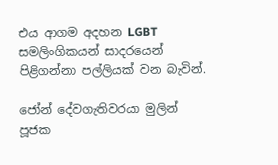එය ආගම අදහන LGBT සමලිංගිකයන් සාදරයෙන් පිළිගන්නා පල්ලියක් වන බැවින්.

ජෝන් දේවගැතිවරයා මුලින් පූජක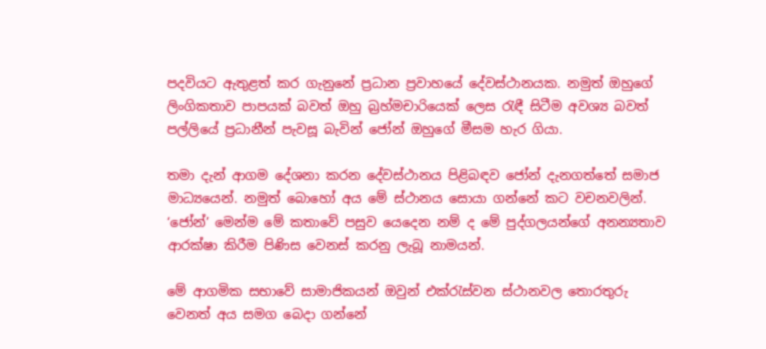පදවියට ඇතුළත් කර ගැනුනේ ප්‍රධාන ප්‍රවාහයේ දේවස්ථානයක. නමුත් ඔහුගේ ලිංගිකතාව පාපයක් බවත් ඔහු බ්‍රහ්මචාරියෙක් ලෙස රැඳී සිටීම අවශ්‍ය බවත් පල්ලියේ ප්‍රධානීන් පැවසූ බැවින් ජෝන් ඔහුගේ මීසම හැර ගියා.

තමා දැන් ආගම දේශනා කරන දේවස්ථානය පිළිබඳව ජෝන් දැනගත්තේ සමාජ මාධ්‍යයෙන්. නමුත් බොහෝ අය මේ ස්ථානය සොයා ගන්නේ කට වචනවලින්. ‘ජෝන්’ මෙන්ම මේ කතාවේ පසුව යෙදෙන නම් ද මේ පුද්ගලයන්ගේ අනන්‍යතාව ආරක්ෂා කිරීම පිණිස වෙනස් කරනු ලැබූ නාමයන්.

මේ ආගමික සභාවේ සාමාජිකයන් ඔවුන් එක්රැස්වන ස්ථානවල තොරතුරු වෙනත් අය සමග බෙදා ගන්නේ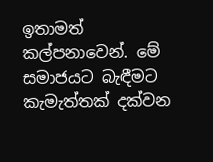ඉතාමත් කල්පනාවෙන්. මේ සමාජයට බැඳීමට කැමැත්තක් දක්වන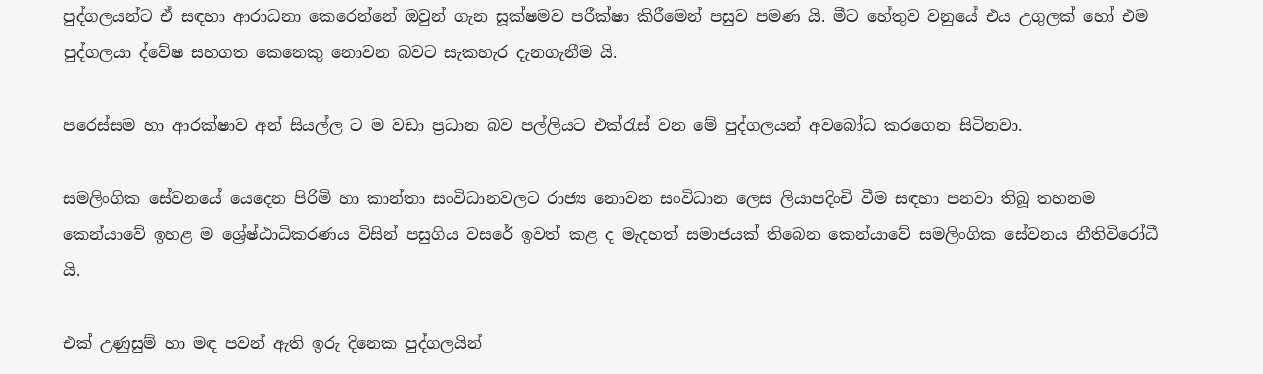පුද්ගලයන්ට ඒ සඳහා ආරාධනා කෙරෙන්නේ ඔවුන් ගැන සූක්ෂමව පරීක්ෂා කිරීමෙන් පසුව පමණ යි. මීට හේතුව වනුයේ එය උගුලක් හෝ එම පුද්ගලයා ද්වේෂ සහගත කෙනෙකු නොවන බවට සැකහැර දැනගැනීම යි.

පරෙස්සම හා ආරක්ෂාව අන් සියල්ල ට ම වඩා ප්‍රධාන බව පල්ලියට එක්රැස් වන මේ පුද්ගලයන් අවබෝධ කරගෙන සිටිනවා.

සමලිංගික සේවනයේ යෙදෙන පිරිමි හා කාන්තා සංවිධානවලට රාජ්‍ය නොවන සංවිධාන ලෙස ලියාපදිංචි වීම සඳහා පනවා තිබූ තහනම කෙන්යාවේ ඉහළ ම ශ්‍රේෂ්ඨාධිකරණය විසින් පසුගිය වසරේ ඉවත් කළ ද මැදහත් සමාජයක් තිබෙන කෙන්යාවේ සමලිංගික සේවනය නීතිවිරෝධී යි.

එක් උණුසුම් හා මඳ පවන් ඇති ඉරු දිනෙක පුද්ගලයින්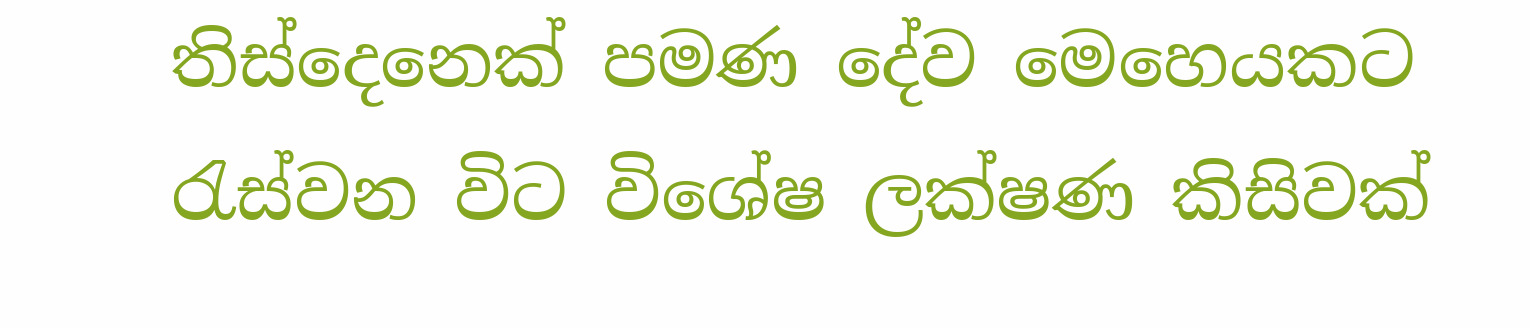තිස්‌දෙනෙක් පමණ දේව මෙහෙයකට රැස්වන විට විශේෂ ලක්ෂණ කිසිවක්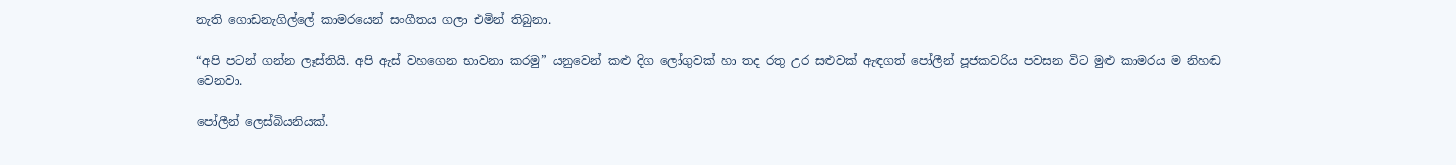නැති ගොඩනැගිල්ලේ කාමරයෙන් සංගීතය ගලා එමින් තිබුනා.

“අපි පටන් ගන්න ලෑස්තියි. අපි ඇස් වහගෙන භාවනා කරමු” යනුවෙන් කළු දිග ලෝගුවක් හා තද රතු උර සළුවක් ඇඳගත් පෝලීන් පූජකවරිය පවසන විට මුළු කාමරය ම නිහඬ වෙනවා.

පෝලීන් ලෙස්බියනියක්.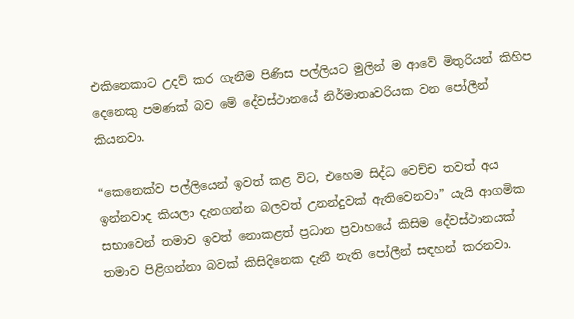එකිනෙකාට උදව් කර ගැනීම පිණිස පල්ලියට මුලින් ම ආවේ මිතුරියන් කිහිප දෙනෙකු පමණක් බව මේ දේවස්ථානයේ නිර්මාතෘවරියක වන පෝලීන් කියනවා.

“කෙනෙක්ව පල්ලියෙන් ඉවත් කළ විට, එහෙම සිද්ධ වෙච්ච තවත් අය ඉන්නවාද කියලා දැනගන්න බලවත් උනන්දුවක් ඇතිවෙනවා” යැයි ආගමික සභාවෙන් තමාව ඉවත් නොකළත් ප්‍රධාන ප්‍රවාහයේ කිසිම දේවස්ථානයක් තමාව පිළිගන්නා බවක් කිසිදිනෙක දැනී නැති පෝලීන් සඳහන් කරනවා.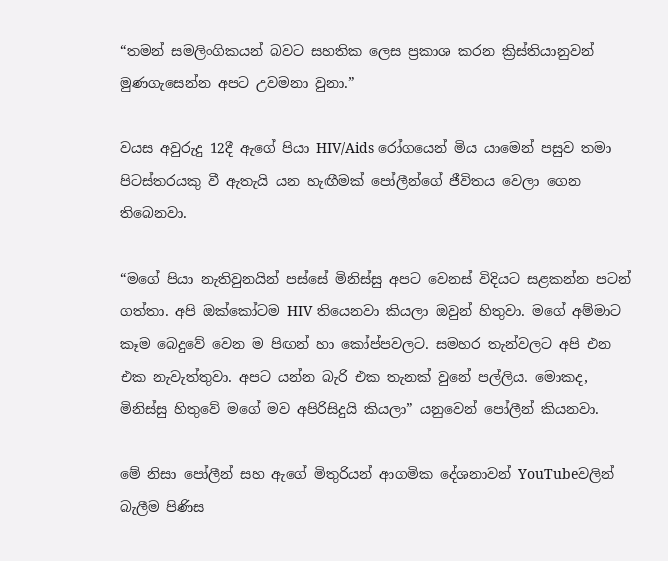“තමන් සමලිංගිකයන් බවට සහතික ලෙස ප්‍රකාශ කරන ක්‍රිස්තියානුවන් මුණගැසෙන්න අපට උවමනා වුනා.”

වයස අවුරුදු 12දී ඇගේ පියා HIV/Aids රෝගයෙන් මිය යාමෙන් පසුව තමා පිටස්තරයකු වී ඇතැයි යන හැඟීමක් පෝලීන්ගේ ජීවිතය වෙලා ගෙන තිබෙනවා.

“මගේ පියා නැතිවුනයින් පස්සේ මිනිස්සු අපට වෙනස් විදියට සළකන්න පටන් ගත්තා. අපි ඔක්කෝටම HIV තියෙනවා කියලා ඔවුන් හිතුවා. මගේ අම්මාට කෑම බෙදුවේ වෙන ම පිඟන් හා කෝප්පවලට. සමහර තැන්වලට අපි එන එක නැවැත්තුවා. අපට යන්න බැරි එක තැනක් වුනේ පල්ලිය. මොකද, මිනිස්සු හිතුවේ මගේ මව අපිරිසිදුයි කියලා” යනුවෙන් පෝලීන් කියනවා.

මේ නිසා පෝලීන් සහ ඇගේ මිතුරියන් ආගමික දේශනාවන් YouTubeවලින් බැලීම පිණිස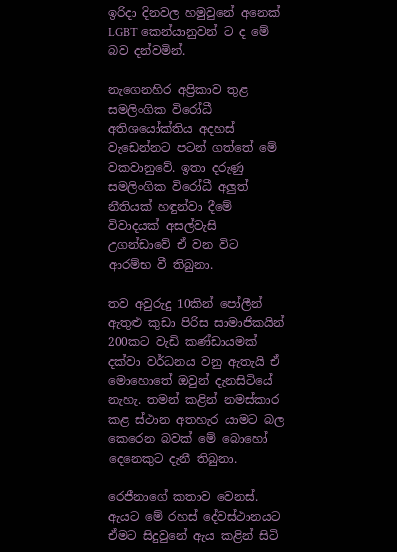ඉරිදා දිනවල හමුවුනේ අනෙක් LGBT කෙන්යානුවන් ට ද මේ බව දන්වමින්.

නැගෙනහිර අප්‍රිකාව තුළ සමලිංගික විරෝධී අතිශයෝක්තිය අදහස් වැඩෙන්නට පටන් ගත්තේ මේ වකවානුවේ. ඉතා දරුණු සමලිංගික විරෝධී අලුත් නීතියක් හඳුන්වා දීමේ විවාදයක් අසල්වැසි උගන්ඩාවේ ඒ වන විට ආරම්භ වී තිබුනා.

තව අවුරුදු 10කින් පෝලීන් ඇතුළු කුඩා පිරිස සාමාජිකයින් 200කට වැඩි කණ්ඩායමක් දක්වා වර්ධනය වනු ඇතැයි ඒ මොහොතේ ඔවුන් දැනසිටියේ නැහැ. තමන් කළින් නමස්කාර කළ ස්ථාන අතහැර යාමට බල කෙරෙන බවක් මේ බොහෝ දෙනෙකුට දැනී තිබුනා.

රෙජීනාගේ කතාව වෙනස්. ඇයට මේ රහස් දේවස්ථානයට ඒමට සිදුවුනේ ඇය කළින් සිටි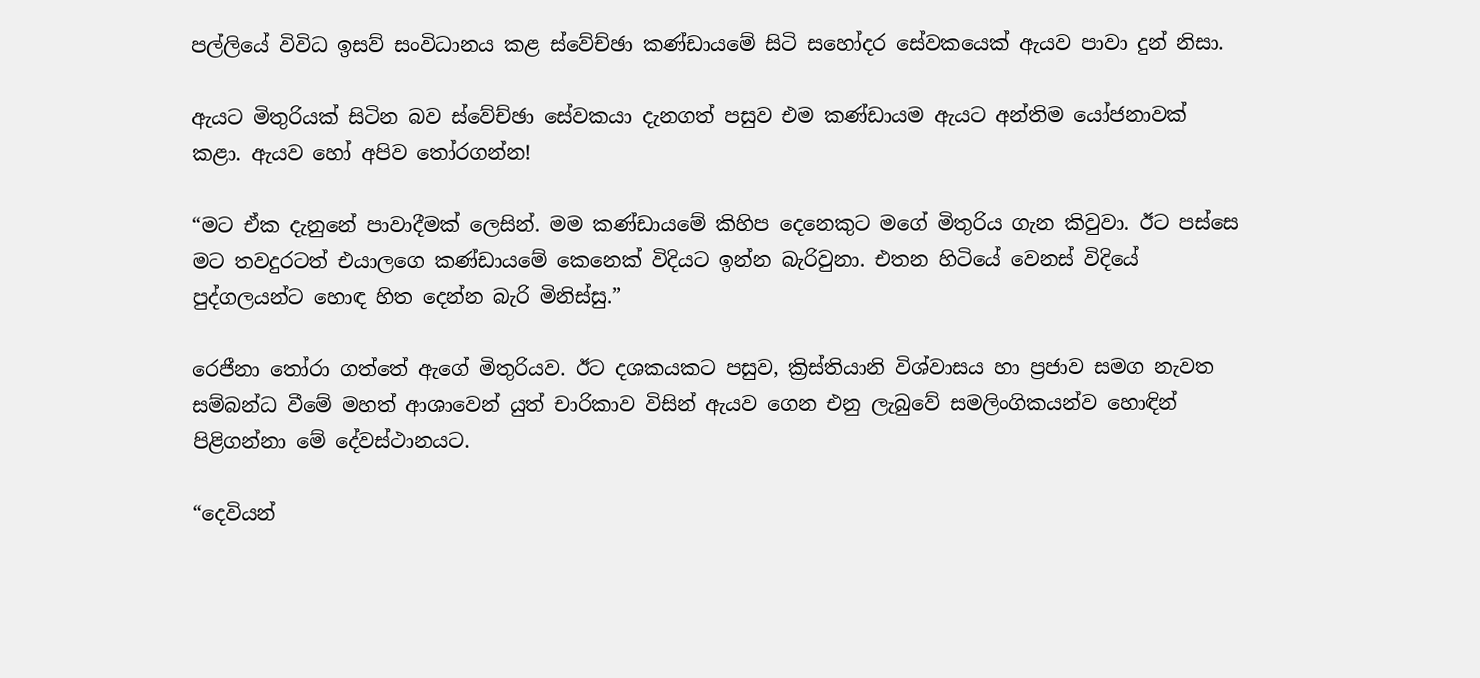පල්ලියේ විවිධ ඉසව් සංවිධානය කළ ස්වේච්ඡා කණ්ඩායමේ සිටි සහෝදර සේවකයෙක් ඇයව පාවා දුන් නිසා.

ඇයට මිතුරියක් සිටින බව ස්වේච්ඡා සේවකයා දැනගත් පසුව එම කණ්ඩායම ඇයට අන්තිම යෝජනාවක් කළා. ඇයව හෝ අපිව තෝරගන්න!

“මට ඒක දැනුනේ පාවාදීමක් ලෙසින්. මම කණ්ඩායමේ කිහිප දෙනෙකුට මගේ මිතුරිය ගැන කිවුවා. ඊට පස්සෙ මට තවදුරටත් එයාලගෙ කණ්ඩායමේ කෙනෙක් විදියට ඉන්න බැරිවුනා. එතන හිටියේ වෙනස් විදියේ පුද්ගලයන්ට හොඳ හිත දෙන්න බැරි මිනිස්සු.”

රෙජීනා තෝරා ගත්තේ ඇගේ මිතුරියව. ඊට දශකයකට පසුව, ක්‍රිස්තියානි විශ්වාසය හා ප්‍රජාව සමග නැවත සම්බන්ධ වීමේ මහත් ආශාවෙන් යුත් චාරිකාව විසින් ඇයව ගෙන එනු ලැබුවේ සමලිංගිකයන්ව හොඳින් පිළිගන්නා මේ දේවස්ථානයට.

“දෙවියන්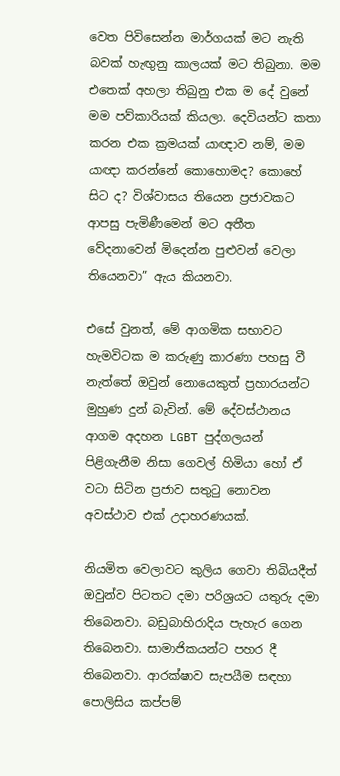වෙත පිවිසෙන්න මාර්ගයක් මට නැති බවක් හැඟුනු කාලයක් මට තිබුනා. මම එතෙක් අහලා තිබුනු එක ම දේ වුනේ මම පව්කාරියක් කියලා. දෙවියන්ට කතා කරන එක ක්‍රමයක් යාඥාව නම්, මම යාඥා කරන්නේ කොහොමද? කොහේ සිට ද? විශ්වාසය තියෙන ප්‍රජාවකට ආපසු පැමිණීමෙන් මට අතීත වේදනාවෙන් මිදෙන්න පුළුවන් වෙලා තියෙනවා” ඇය කියනවා.

එසේ වුනත්, මේ ආගමික සභාවට හැමවිටක ම කරුණු කාරණා පහසු වී නැත්තේ ඔවුන් නොයෙකුත් ප්‍රහාරයන්ට මුහුණ දුන් බැවින්. මේ දේවස්ථානය ආගම අදහන LGBT පුද්ගලයන් පිළිගැනීම නිසා ගෙවල් හිමියා හෝ ඒ වටා සිටින ප්‍රජාව සතුටු නොවන අවස්ථාව එක් උදාහරණයක්.

නියමිත වෙලාවට කුලිය ගෙවා තිබියදීත් ඔවුන්ව පිටතට දමා පරිශ්‍රයට යතුරු දමා තිබෙනවා. බඩුබාහිරාදිය පැහැර ගෙන තිබෙනවා. සාමාජිකයන්ට පහර දී තිබෙනවා. ආරක්ෂාව සැපයීම සඳහා පොලිසිය කප්පම්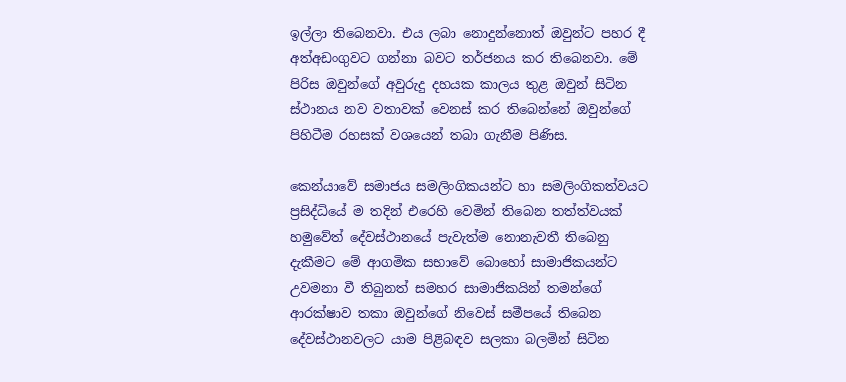ඉල්ලා තිබෙනවා. එය ලබා නොදුන්නොත් ඔවුන්ට පහර දී අත්අඩංගුවට ගන්නා බවට තර්ජනය කර තිබෙනවා. මේ පිරිස ඔවුන්ගේ අවුරුදු දහයක කාලය තුළ ඔවුන් සිටින ස්ථානය නව වතාවක් වෙනස් කර තිබෙන්නේ ඔවුන්ගේ පිහිටීම රහසක් වශයෙන් තබා ගැනීම පිණිස.

කෙන්යාවේ සමාජය සමලිංගිකයන්ට හා සමලිංගිකත්වයට ප්‍රසිද්ධියේ ම තදින් එරෙහි වෙමින් තිබෙන තත්ත්වයක් හමුවේත් දේවස්ථානයේ පැවැත්ම නොනැවතී තිබෙනු දැකීමට මේ ආගමික සභාවේ බොහෝ සාමාජිකයන්ට උවමනා වී තිබුනත් සමහර සාමාජිකයින් තමන්ගේ ආරක්ෂාව තකා ඔවුන්ගේ නිවෙස් සමීපයේ තිබෙන දේවස්ථානවලට යාම පිළිබඳව සලකා බලමින් සිටින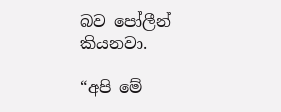බව පෝලීන් කියනවා.

“අපි‌ මේ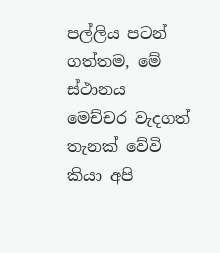පල්ලිය පටන් ගත්තම, මේ ස්ථානය මෙච්චර වැදගත් තැනක් වේවි කියා අපි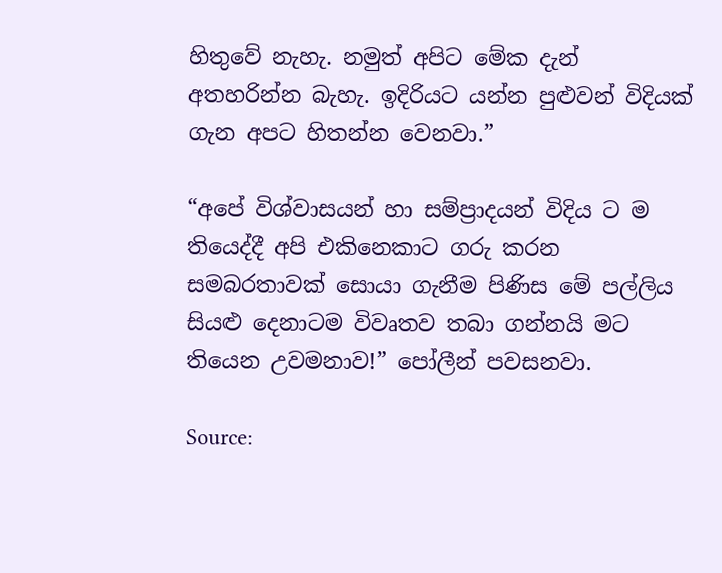හිතුවේ නැහැ. නමුත් අපිට මේක දැන් අතහරින්න බැහැ. ඉදිරියට යන්න පුළුවන් විදියක් ගැන අපට හිතන්න වෙනවා.”

“අපේ විශ්වාසයන් හා සම්ප්‍රාදයන් විදිය ට ම තියෙද්දී අපි එකිනෙකාට ගරු කරන සමබරතාවක් සොයා ගැනීම පිණිස මේ පල්ලිය සියළු දෙනාටම විවෘතව තබා ගන්නයි මට තියෙන උවමනාව!” පෝලීන් පවසනවා.

Source: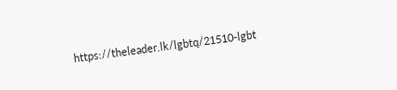https://theleader.lk/lgbtq/21510-lgbt